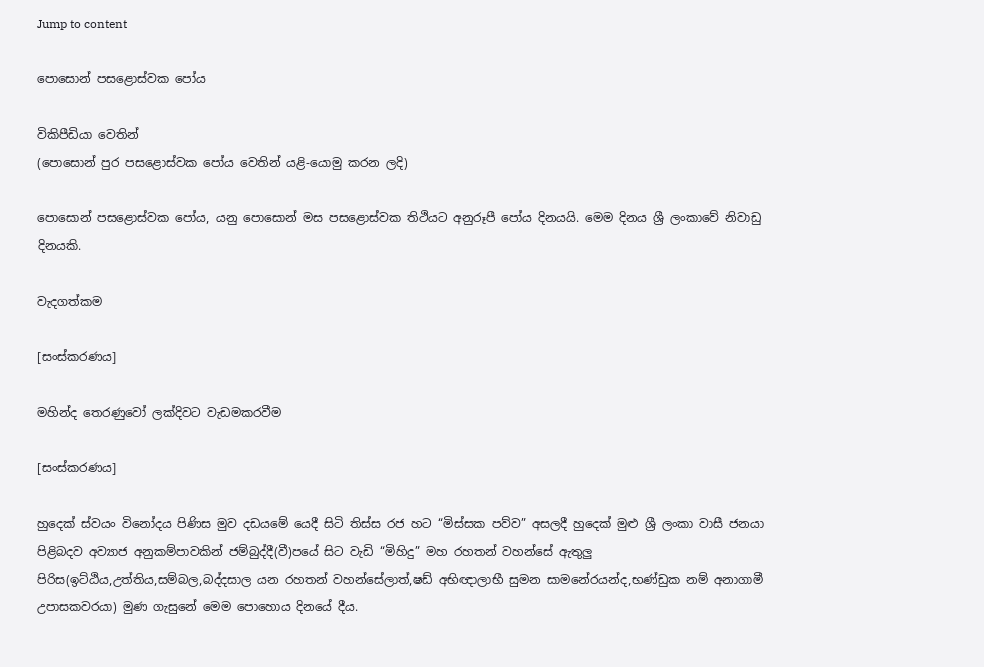Jump to content

පොසොන් පසළොස්වක පෝය

විකිපීඩියා වෙතින්
(පොසොන් පුර පසළොස්වක පෝය වෙතින් යළි-යොමු කරන ලදි)

පොසොන් පසළොස්වක පෝය, යනු පොසොන් මස පසළොස්වක තිථියට අනුරූපී පෝය දිනයයි. මෙම දිනය ශ්‍රී ලංකාවේ නිවාඩු දිනයකි.

වැදගත්කම

[සංස්කරණය]

මහින්ද තෙරණුවෝ ලක්දිවට වැඩමකරවීම

[සංස්කරණය]

හුදෙක් ස්වයං විනෝදය පිණිස මුව දඩයමේ යෙදී සිටි තිස්ස රජ හට “මිස්සක පව්ව” අසලදී හුදෙක් මුළු ශ්‍රී ලංකා වාසී ජනයා පිළිබදව අව්‍යාජ අනුකම්පාවකින් ජම්බුද්දී(වී)පයේ සිට වැඩි “මිහිදු” මහ රහතන් වහන්සේ ඇතුලු පිරිස(ඉට්ඨිය,උත්තිය,සම්බල,බද්දසාල යන රහතන් වහන්සේලාත්,ෂඩ් අභිඥාලාභී සුමන සාමනේරයන්ද,භණ්ඩුක නම් අනාගාමී උපාසකවරයා) මුණ ගැසුනේ මෙම පොහොය දිනයේ දීය.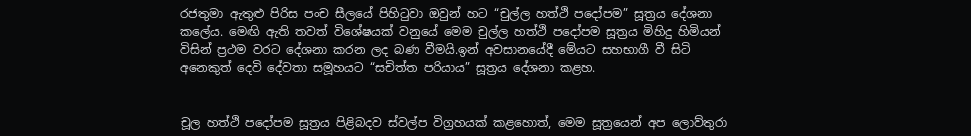රජතුමා ඇතුළු පිරිස පංච සීලයේ පිහිටුවා ඔවුන් හට “චුල්ල හත්ථි පදෝපම” සූත්‍රය දේශනා කලේය. මෙඟි ඇති තවත් විශේෂයක් වනුයේ මෙම චුල්ල හත්ථි පදෝපම සූත්‍රය මිහිදු හිමියන් විසින් ප්‍රථම වරට දේශනා කරන ලද බණ වීමයි.ඉන් අවසානයේදී මේයට සහභාගී වී සිටි අනෙකුත් දෙවි දේවතා සමූහයට “සචිත්ත පරියාය” සූත්‍රය දේශනා කළහ.


චූල හත්ථි පදෝපම සූත්‍රය පිළිබදව ස්වල්ප විග්‍රහයක් කළහොත්, මෙම සූත්‍රයෙන් අප ලොව්තුරා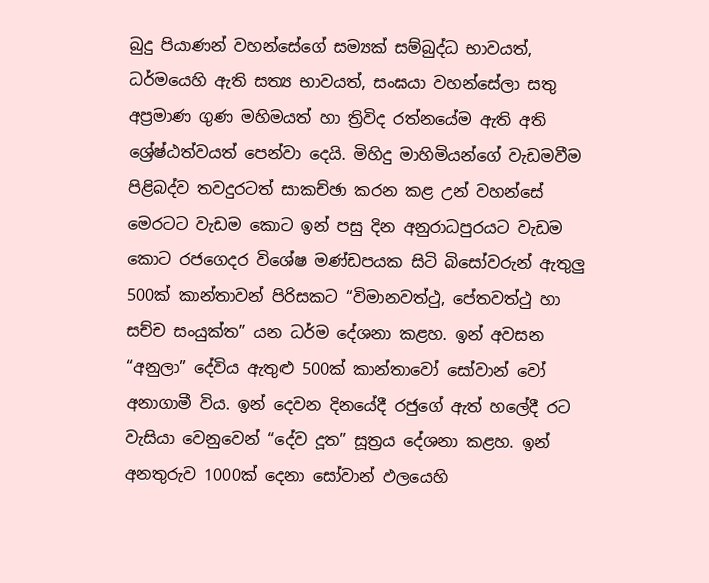බුදු පියාණන් වහන්සේගේ සම්‍යක් සම්බුද්ධ භාවයත්, ධර්මයෙහි ඇති සත්‍ය භාවයත්, සංඝයා වහන්සේලා සතු අප්‍රමාණ ගුණ මහිමයත් හා ත්‍රිවිද රත්නයේම ඇති අති ශ්‍රේෂ්ඨත්වයත් පෙන්වා දෙයි. මිහිදු මාහිමියන්ගේ වැඩමවීම පිළිබද්ව තවදුරටත් සාකච්ඡා කරන කළ උන් වහන්සේ මෙරටට වැඩම කොට ඉන් පසු දින අනුරාධපුරයට වැඩම කොට රජගෙදර විශේෂ මණ්ඩපයක සිටි බිසෝවරුන් ඇතුලු 500ක් කාන්තාවන් පිරිසකට “විමානවත්ථු, පේතවත්ථු හා සච්ච සංයුක්ත” යන ධර්ම දේශනා කළහ. ඉන් අවසන “අනුලා” දේවිය ඇතුළු 500ක් කාන්තාවෝ සෝවාන් වෝ අනාගාමී විය. ඉන් දෙවන දිනයේදී රජුගේ ඇත් හලේදී රට වැසියා වෙනුවෙන් “දේව දූත” සූත්‍රය දේශනා කළහ. ඉන් අනතුරුව 1000ක් දෙනා සෝවාන් ඵලයෙහි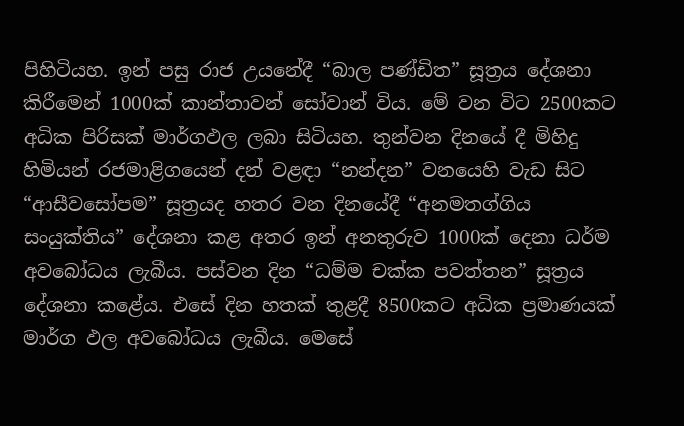පිහිටියහ. ඉන් පසු රාජ උයනේදී “බාල පණ්ඩිත” සූත්‍රය දේශනා කිරීමෙන් 1000ක් කාන්තාවන් සෝවාන් විය. මේ වන විට 2500කට අධික පිරිසක් මාර්ගඵල ලබා සිටියහ. තුන්වන දිනයේ දී මිහිදු හිමියන් රජමාළිගයෙන් දන් වළඳා “නන්දන” වනයෙහි වැඩ සිට “ආසීවසෝපම” සූත්‍රයද හතර වන දිනයේදී “අනමතග්ගිය සංයුක්තිය” දේශනා කළ අතර ඉන් අනතුරුව 1000ක් දෙනා ධර්ම අවබෝධය ලැබීය. පස්වන දින “ධම්ම චක්ක පවත්තන” සූත්‍රය දේශනා කළේය. එසේ දින හතක් තුළදී 8500කට අධික ප්‍රමාණයක් මාර්ග ඵල අවබෝධය ලැබීය. මෙසේ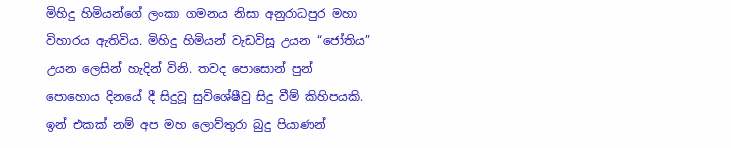මිහිදු හිමියන්ගේ ලංකා ගමනය නිසා අනුරාධපුර මහා විහාරය ඇතිවිය. මිහිදු හිමියන් වැඩවිසූ උයන “ජෝතිය” උයන ලෙසින් හැදින් විනි. තවද පොසොන් පුන් පොහොය දිනයේ දී සිදුවූ සුවිශේෂීවු සිදු වීම් කිහිපයකි. ඉන් එකක් නම් අප මහ ලොව්තුරා බුදු පියාණන්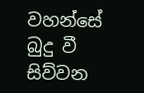වහන්සේ බුදු වී සිව්වන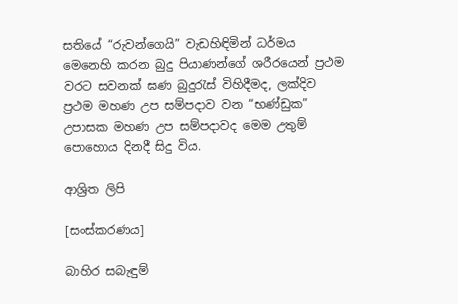සතියේ “රුවන්ගෙයි” වැඩහිඳිමින් ධර්මය මෙනෙහි කරන බුදු පියාණන්ගේ ශරීරයෙන් ප්‍රථම වරට සවනක් ඝණ බුදුරැස් විහිදීමද, ලක්දිව ප්‍රථම මහණ උප සම්පදාව වන “භණ්ඩුක” උපාසක මහණ උප සම්පදාවද මෙම උතුම් පොහොය දිනදී සිදු විය.

ආශ්‍රිත ලිපි

[සංස්කරණය]

බාහිර සබැඳුම්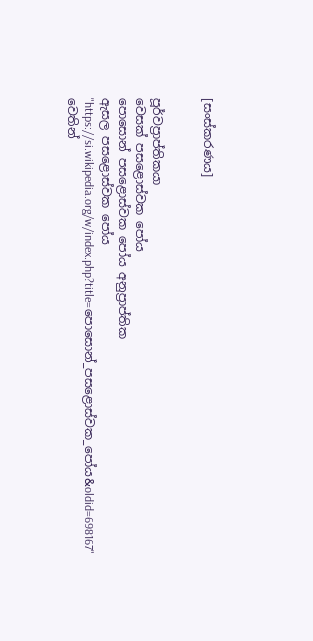[සංස්කරණය]


පූර්වප්‍රාප්තිකයා
වෙසක් පසළොස්වක පෝය
පොසොන් පසළොස්වක පෝය අනුප්‍රාප්තික
ඇසල පසළොස්වක පෝය
"https://si.wikipedia.org/w/index.php?title=පොසොන්_පසළොස්වක_පෝය&oldid=698167" වෙතින්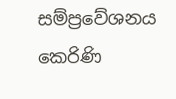සම්ප්‍රවේශනය කෙරිණි